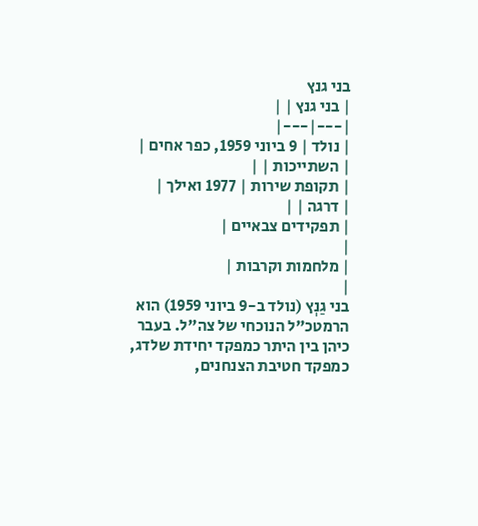בני גנץ
| בני גנץ | |
|---|---|
| נולד | 9 ביוני 1959, כפר אחים |
| השתייכות | |
| תקופת שירות | 1977 ואילך |
| דרגה | |
| תפקידים צבאיים |
|
| מלחמות וקרבות |
|
בני גַנְץ (נולד ב-9 ביוני 1959) הוא הרמטכ"ל הנוכחי של צה"ל. בעבר כיהן בין היתר כמפקד יחידת שלדג, כמפקד חטיבת הצנחנים,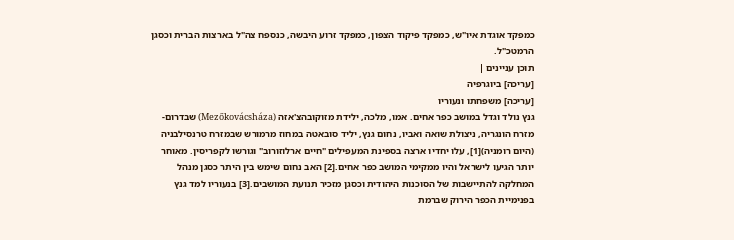כמפקד אוגדת איו"ש, כמפקד פיקוד הצפון, כמפקד זרוע היבשה, כנספח צה"ל בארצות הברית וכסגן הרמטכ"ל.
תוכן עניינים |
[עריכה] ביוגרפיה
[עריכה] משפחתו ונעוריו
גנץ נולד וגדל במושב כפר אחים. אמו, מלכה, ילידת מזוקובהצ'אזה (Mezőkovácsháza) שבדרום-מזרח הונגריה, ניצולת שואה ואביו, נחום גנץ, יליד סובאטה במחוז מרמורש שבמזרח טרנסילבניה (היום רומניה)[1], עלו יחדיו ארצה בספינת המעפילים "חיים ארלוזורוב" וגורשו לקפריסין. מאוחר יותר הגיעו לישראל והיו ממקימי המושב כפר אחים.[2] האב נחום שימש בין היתר כסגן מנהל המחלקה להתיישבות של הסוכנות היהודית וכסגן מזכיר תנועת המושבים.[3] בנעוריו למד גנץ בפנימיית הכפר הירוק שברמת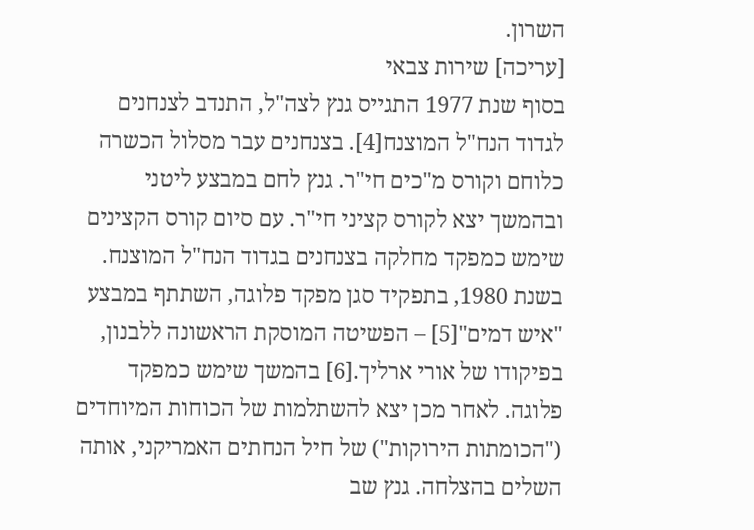השרון.
[עריכה] שירות צבאי
בסוף שנת 1977 התגייס גנץ לצה"ל, התנדב לצנחנים לגדוד הנח"ל המוצנח[4]. בצנחנים עבר מסלול הכשרה כלוחם וקורס מ"כים חי"ר. גנץ לחם במבצע ליטני ובהמשך יצא לקורס קציני חי"ר. עם סיום קורס הקצינים שימש כמפקד מחלקה בצנחנים בגדוד הנח"ל המוצנח. בשנת 1980, בתפקיד סגן מפקד פלוגה, השתתף במבצע "איש דמים"[5] – הפשיטה המוסקת הראשונה ללבנון, בפיקודו של אורי ארליך.[6] בהמשך שימש כמפקד פלוגה. לאחר מכן יצא להשתלמות של הכוחות המיוחדים ("הכומתות הירוקות") של חיל הנחתים האמריקני, אותה השלים בהצלחה. גנץ שב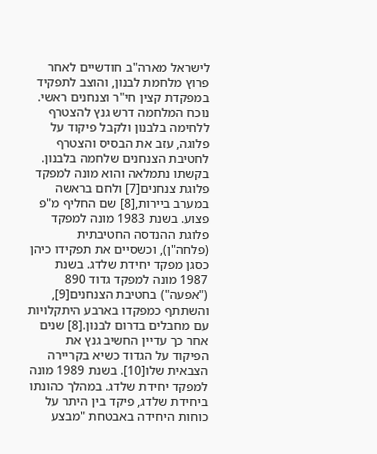לישראל מארה"ב חודשיים לאחר פרוץ מלחמת לבנון, והוצב לתפקיד במפקדת קצין חי"ר וצנחנים ראשי. נוכח המלחמה דרש גנץ להצטרף ללחימה בלבנון ולקבל פיקוד על פלוגה, עזב את הבסיס והצטרף לחטיבת הצנחנים שלחמה בלבנון. בקשתו נתמלאה והוא מונה למפקד פלוגת צנחנים[7] ולחם בראשה במערב ביירות,[8] שם החליף מ"פ פצוע. בשנת 1983 מונה למפקד פלוגת ההנדסה החטיבתית (פלחה"ן), וכשסיים את תפקידו כיהן כסגן מפקד יחידת שלדג. בשנת 1987 מונה למפקד גדוד 890 ("אפעה") בחטיבת הצנחנים[9], והשתתף כמפקדו בארבע היתקלויות עם מחבלים בדרום לבנון.[8] שנים אחר כך עדיין החשיב גנץ את הפיקוד על הגדוד כשיא בקריירה הצבאית שלו[10]. בשנת 1989 מונה למפקד יחידת שלדג. במהלך כהונתו ביחידת שלדג, פיקד בין היתר על כוחות היחידה באבטחת "מבצע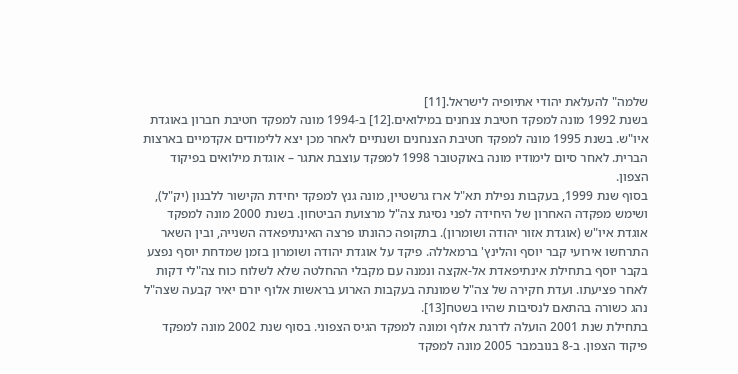שלמה" להעלאת יהודי אתיופיה לישראל.[11]
בשנת 1992 מונה למפקד חטיבת צנחנים במילואים.[12] ב-1994 מונה למפקד חטיבת חברון באוגדת איו"ש. בשנת 1995 מונה למפקד חטיבת הצנחנים ושנתיים לאחר מכן יצא ללימודים אקדמיים בארצות הברית. לאחר סיום לימודיו מונה באוקטובר 1998 למפקד עוצבת אתגר – אוגדת מילואים בפיקוד הצפון.
בסוף שנת 1999, בעקבות נפילת תא"ל ארז גרשטיין, מונה גנץ למפקד יחידת הקישור ללבנון (יק"ל), ושימש מפקדה האחרון של היחידה לפני נסיגת צה"ל מרצועת הביטחון. בשנת 2000 מונה למפקד אוגדת איו"ש (אוגדת אזור יהודה ושומרון). בתקופה כהונתו פרצה האינתיפאדה השנייה, ובין השאר התרחשו אירועי קבר יוסף והלינץ' ברמאללה. פיקד על אוגדת יהודה ושומרון בזמן שמדחת יוסף נפצע בקבר יוסף בתחילת אינתיפאדת אל-אקצה ונמנה עם מקבלי ההחלטה שלא לשלוח כוח צה"לי דקות לאחר פציעתו. ועדת חקירה של צה"ל שמונתה בעקבות הארוע בראשות אלוף יורם יאיר קבעה שצה"ל נהג כשורה בהתאם לנסיבות שהיו בשטח[13].
בתחילת שנת 2001 הועלה לדרגת אלוף ומונה למפקד הגיס הצפוני. בסוף שנת 2002 מונה למפקד פיקוד הצפון. ב-8 בנובמבר 2005 מונה למפקד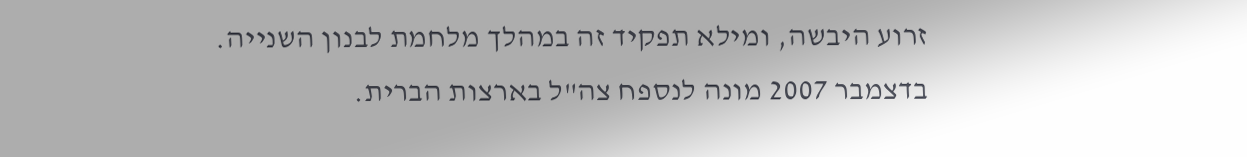זרוע היבשה, ומילא תפקיד זה במהלך מלחמת לבנון השנייה. בדצמבר 2007 מונה לנספח צה"ל בארצות הברית.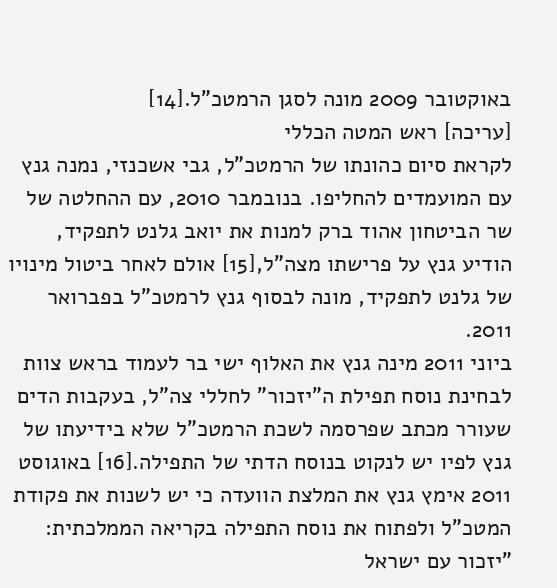באוקטובר 2009 מונה לסגן הרמטכ"ל.[14]
[עריכה] ראש המטה הכללי
לקראת סיום כהונתו של הרמטכ"ל, גבי אשכנזי, נמנה גנץ עם המועמדים להחליפו. בנובמבר 2010, עם ההחלטה של שר הביטחון אהוד ברק למנות את יואב גלנט לתפקיד, הודיע גנץ על פרישתו מצה"ל,[15] אולם לאחר ביטול מינויו של גלנט לתפקיד, מונה לבסוף גנץ לרמטכ"ל בפברואר 2011.
ביוני 2011 מינה גנץ את האלוף ישי בר לעמוד בראש צוות לבחינת נוסח תפילת ה"יזכור" לחללי צה"ל, בעקבות הדים שעורר מכתב שפרסמה לשכת הרמטכ"ל שלא בידיעתו של גנץ לפיו יש לנקוט בנוסח הדתי של התפילה.[16] באוגוסט 2011 אימץ גנץ את המלצת הוועדה כי יש לשנות את פקודת המטכ"ל ולפתוח את נוסח התפילה בקריאה הממלכתית: "יזכור עם ישראל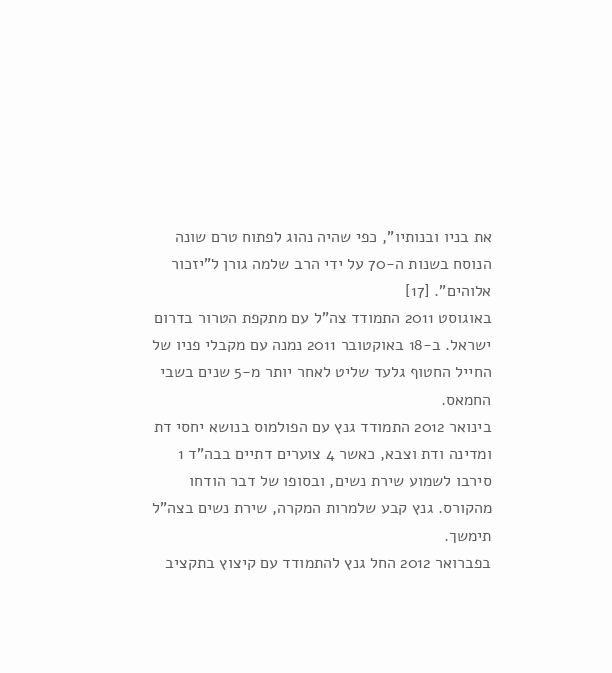את בניו ובנותיו", כפי שהיה נהוג לפתוח טרם שונה הנוסח בשנות ה-70 על ידי הרב שלמה גורן ל"יזכור אלוהים". [17]
באוגוסט 2011 התמודד צה"ל עם מתקפת הטרור בדרום ישראל. ב-18 באוקטובר 2011 נמנה עם מקבלי פניו של החייל החטוף גלעד שליט לאחר יותר מ-5 שנים בשבי החמאס.
בינואר 2012 התמודד גנץ עם הפולמוס בנושא יחסי דת ומדינה ודת וצבא, כאשר 4 צוערים דתיים בבה"ד 1 סירבו לשמוע שירת נשים, ובסופו של דבר הודחו מהקורס. גנץ קבע שלמרות המקרה, שירת נשים בצה"ל תימשך.
בפברואר 2012 החל גנץ להתמודד עם קיצוץ בתקציב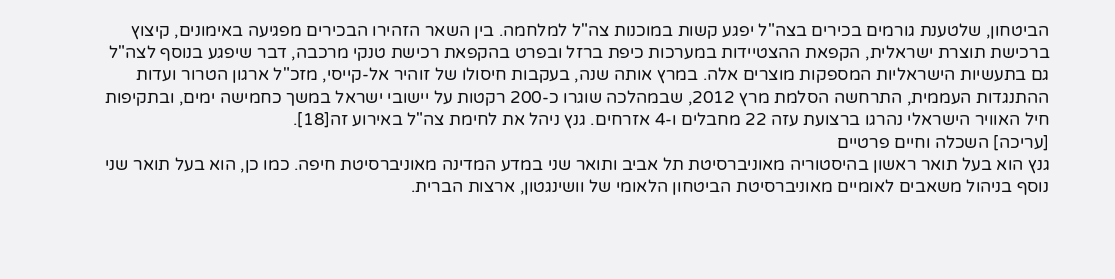הביטחון, שלטענת גורמים בכירים בצה"ל יפגע קשות במוכנות צה"ל למלחמה. בין השאר הזהירו הבכירים מפגיעה באימונים, קיצוץ ברכישת תוצרת ישראלית, הקפאת ההצטיידות במערכות כיפת ברזל ובפרט בהקפאת רכישת טנקי מרכבה, דבר שיפגע בנוסף לצה"ל גם בתעשיות הישראליות המספקות מוצרים אלה. במרץ אותה שנה, בעקבות חיסולו של זוהיר אל-קייסי, מזכ"ל ארגון הטרור ועדות ההתנגדות העממית, התרחשה הסלמת מרץ 2012, שבמהלכה שוגרו כ-200 רקטות על יישובי ישראל במשך כחמישה ימים, ובתקיפות חיל האוויר הישראלי נהרגו ברצועת עזה 22 מחבלים ו-4 אזרחים. גנץ ניהל את לחימת צה"ל באירוע זה[18].
[עריכה] השכלה וחיים פרטיים
גנץ הוא בעל תואר ראשון בהיסטוריה מאוניברסיטת תל אביב ותואר שני במדע המדינה מאוניברסיטת חיפה. כמו כן, הוא בעל תואר שני נוסף בניהול משאבים לאומיים מאוניברסיטת הביטחון הלאומי של וושינגטון, ארצות הברית.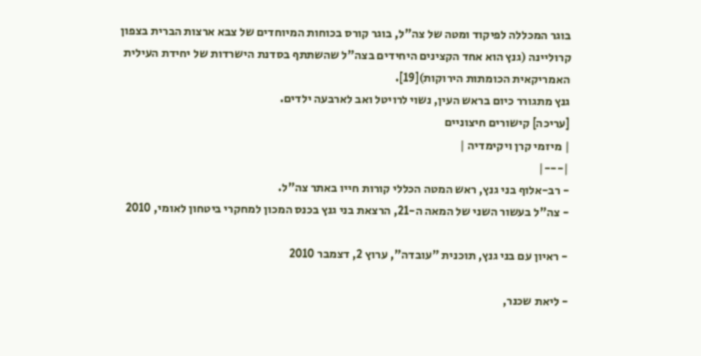בוגר המכללה לפיקוד ומטה של צה"ל, בוגר קורס בכוחות המיוחדים של צבא ארצות הברית בצפון קרוליינה (גנץ הוא אחד הקצינים היחידים בצה"ל שהשתתף בסדנת הישרדות של יחידת העילית האמריקאית הכומתות הירוקות)[19].
גנץ מתגורר כיום בראש העין, נשוי לרויטל ואב לארבעה ילדים.
[עריכה] קישורים חיצוניים
| מיזמי קרן ויקימדיה |
|---|
- רב-אלוף בני גנץ, ראש המטה הכללי קורות חייו באתר צה"ל.
- צה"ל בעשור השני של המאה ה-21, הרצאת בני גנץ בכנס המכון למחקרי ביטחון לאומי, 2010

- ראיון עם בני גנץ, תוכנית "עובדה", ערוץ 2, דצמבר 2010

- ליאת שכנר,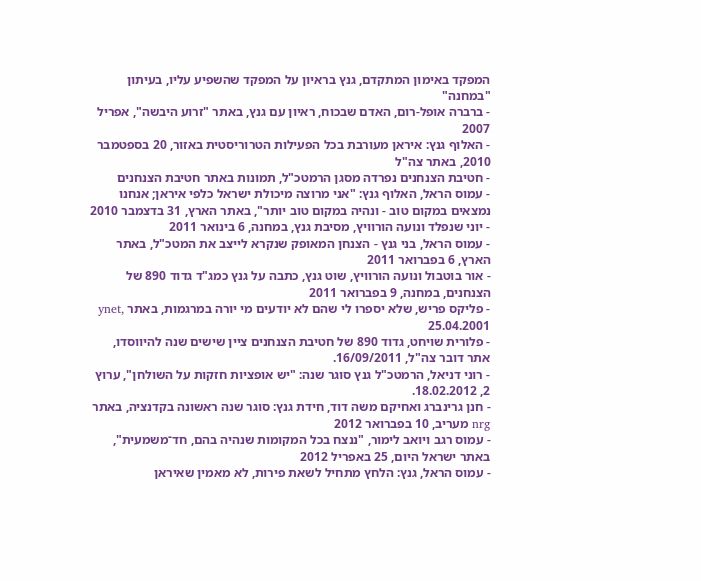המפקד באימון המתקדם, גנץ בראיון על המפקד שהשפיע עליו, בעיתון "במחנה"
- ברברה אופל-רום, האדם שבכוח, ראיון עם גנץ, באתר "זרוע היבשה", אפריל 2007
- האלוף גנץ: איראן מעורבת בכל הפעילות הטרוריסטית באזור, 20 בספטמבר 2010, באתר צה"ל
- חטיבת הצנחנים נפרדה מסגן הרמטכ"ל, תמונות באתר חטיבת הצנחנים
- עמוס הראל, האלוף גנץ: "אני מרוצה מיכולת ישראל כלפי איראן; אנחנו נמצאים במקום טוב - ונהיה במקום טוב יותר", באתר הארץ, 31 בדצמבר 2010
- יוני שנפלד ונועה הורוויץ, מסיבת גנץ, במחנה, 6 בינואר 2011
- עמוס הראל, בני גנץ - הצנחן המאופק שנקרא לייצב את המטכ"ל, באתר הארץ, 6 בפברואר 2011
- אור בוטבול ונועה הורוויץ, שוט גנץ, כתבה על גנץ כמג"ד גדוד 890 של הצנחנים, במחנה, 9 בפברואר 2011
- פליקס פריש, שלא יספרו לי שהם לא יודעים מי יורה במרגמות, באתר ynet, 25.04.2001
- פלורית שויחט, גדוד 890 של חטיבת הצנחנים ציין שישים שנה להיווסדו, אתר דובר צה"ל, 16/09/2011.
- רוני דניאל, הרמטכ"ל גנץ סוגר שנה: "יש אופציות חזקות על השולחן", ערוץ 2, 18.02.2012.
- חנן גרינברג ואחיקם משה דוד, חידת גנץ: סוגר שנה ראשונה בקדנציה, באתר nrg מעריב, 10 בפברואר 2012
- עמוס רגב ויואב לימור, "ננצח בכל המקומות שנהיה בהם, חד־משמעית", באתר ישראל היום, 25 באפריל 2012
- עמוס הראל, גנץ: הלחץ מתחיל לשאת פירות, לא מאמין שאיראן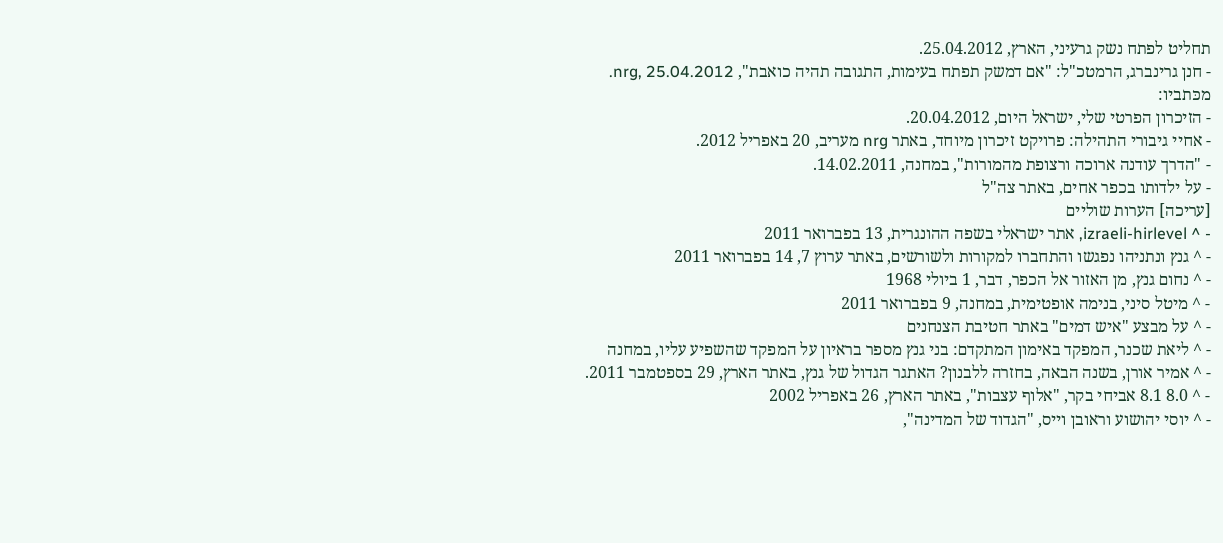תחליט לפתח נשק גרעיני, הארץ, 25.04.2012.
- חנן גרינברג, הרמטכ"ל: "אם דמשק תפתח בעימות, התגובה תהיה כואבת", nrg, 25.04.2012.
מכּתביו:
- הזיכרון הפרטי שלי, ישראל היום, 20.04.2012.
- אחיי גיבורי התהילה: פרויקט זיכרון מיוחד, באתר nrg מעריב, 20 באפריל 2012.
- "הדרך עודנה ארוכה ורצופת מהמורות", במחנה, 14.02.2011.
- על ילדותו בכפר אחים, באתר צה"ל
[עריכה] הערות שוליים
- ^ izraeli-hirlevel, אתר ישראלי בשפה ההונגרית, 13 בפברואר 2011
- ^ גנץ ונתניהו נפגשו והתחברו למקורות ולשורשים, באתר ערוץ 7, 14 בפברואר 2011
- ^ נחום גנץ, מן האזור אל הכפר, דבר, 1 ביולי 1968
- ^ מיטל סיני, בנימה אופטימית, במחנה, 9 בפברואר 2011
- ^ על מבצע "איש דמים" באתר חטיבת הצנחנים
- ^ ליאת שכנר, המפקד באימון המתקדם: בני גנץ מספר בראיון על המפקד שהשפיע עליו, במחנה
- ^ אמיר אורן, בשנה הבאה, בחזרה ללבנון? האתגר הגדול של גנץ, באתר הארץ, 29 בספטמבר 2011.
- ^ 8.0 8.1 אביחי בקר, "אלוף עצבות", באתר הארץ, 26 באפריל 2002
- ^ יוסי יהושוע וראובן וייס, "הגדוד של המדינה",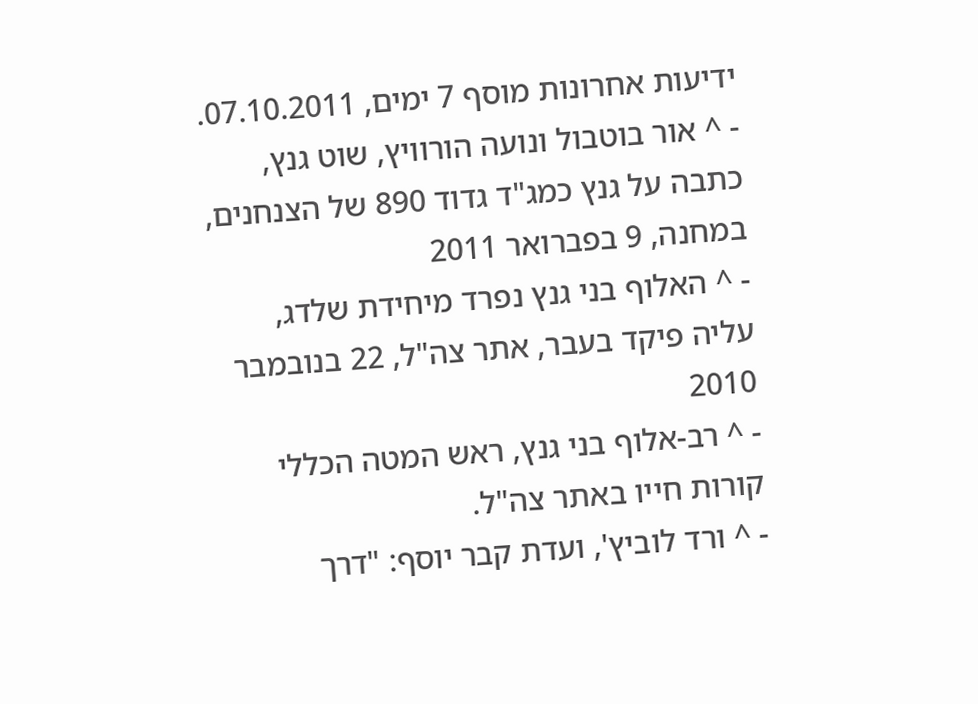ידיעות אחרונות מוסף 7 ימים, 07.10.2011.
- ^ אור בוטבול ונועה הורוויץ, שוט גנץ, כתבה על גנץ כמג"ד גדוד 890 של הצנחנים, במחנה, 9 בפברואר 2011
- ^ האלוף בני גנץ נפרד מיחידת שלדג, עליה פיקד בעבר, אתר צה"ל, 22 בנובמבר 2010
- ^ רב-אלוף בני גנץ, ראש המטה הכללי קורות חייו באתר צה"ל.
- ^ ורד לוביץ', ועדת קבר יוסף: "דרך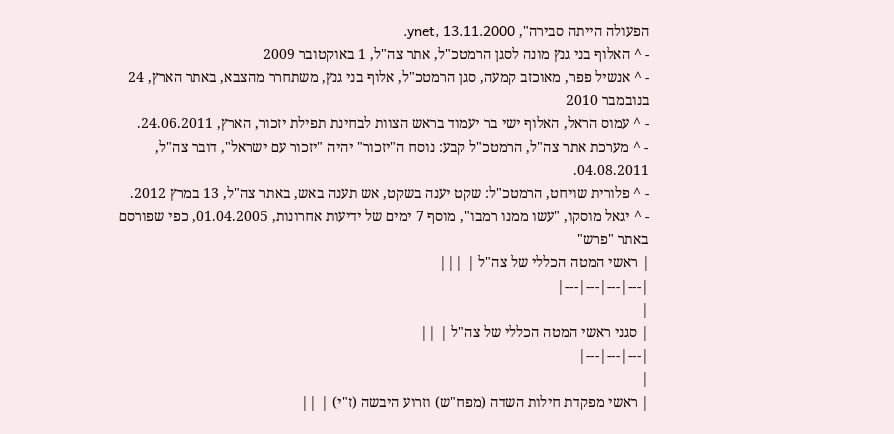הפעולה הייתה סבירה", ynet, 13.11.2000.
- ^ האלוף בני גנץ מונה לסגן הרמטכ"ל, אתר צה"ל, 1 באוקטובר 2009
- ^ אנשיל פפר, מאוכזב קמעה, סגן הרמטכ"ל, אלוף בני גנץ, משתחרר מהצבא, באתר הארץ, 24 בנובמבר 2010
- ^ עמוס הראל, האלוף ישי בר יעמוד בראש הצוות לבחינת תפילת יזכור, הארץ, 24.06.2011.
- ^ מערכת אתר צה"ל, הרמטכ"ל קבע: נוסח ה"יזכור" יהיה "יזכור עם ישראל", דובר צה"ל, 04.08.2011.
- ^ פלורית שויחט, הרמטכ"ל: שקט יענה בשקט, אש תענה באש, באתר צה"ל, 13 במרץ 2012.
- ^ יגאל מוסקו, "עשו ממנו רמבו", מוסף 7 ימים של ידיעות אחרונות, 01.04.2005, כפי שפורסם באתר "פרש"
| ראשי המטה הכללי של צה"ל | |||
|---|---|---|---|
|
| סגני ראשי המטה הכללי של צה"ל | ||
|---|---|---|
|
| ראשי מפקדת חילות השדה (מפח"ש) וזרוע היבשה (ז"י) | ||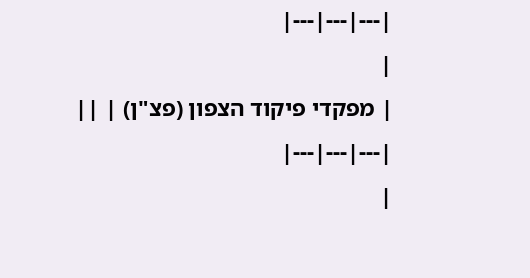|---|---|---|
|
| מפקדי פיקוד הצפון (פצ"ן) | ||
|---|---|---|
|